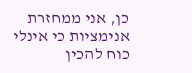כן, אני ממחזרת אנימציות כי אינלי כוח להכין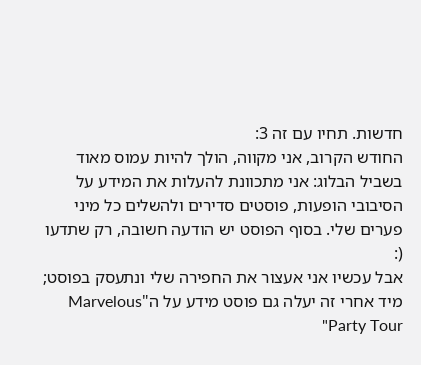חדשות. תחיו עם זה 3:
החודש הקרוב, אני מקווה, הולך להיות עמוס מאוד בשביל הבלוג: אני מתכוונת להעלות את המידע על הסיבובי הופעות, פוסטים סדירים ולהשלים כל מיני פערים שלי. בסוף הפוסט יש הודעה חשובה, רק שתדעו (:
אבל עכשיו אני אעצור את החפירה שלי ונתעסק בפוסט; מיד אחרי זה יעלה גם פוסט מידע על ה"Marvelous Party Tour"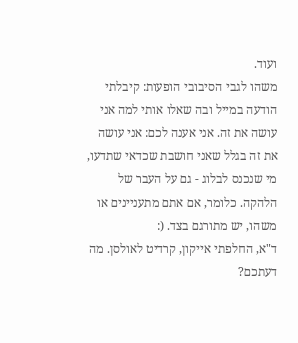ועוד.
משהו לגבי הסיבובי הופעות: קיבלתי הודעה במייל ובה שאלו אותי למה אני עושה את זה. אני אענה לכם: אני עושה את זה בגלל שאני חושבת שכדאי שתדעו, מי שנכנס לבלוג - גם על העבר של הלהקה. כלומר, אם אתם מתעניינים או משהו, יש מתורגם בצד. (:
ד"א, החלפתי אייקון, קרדיט לאולסן. מה דעתכם?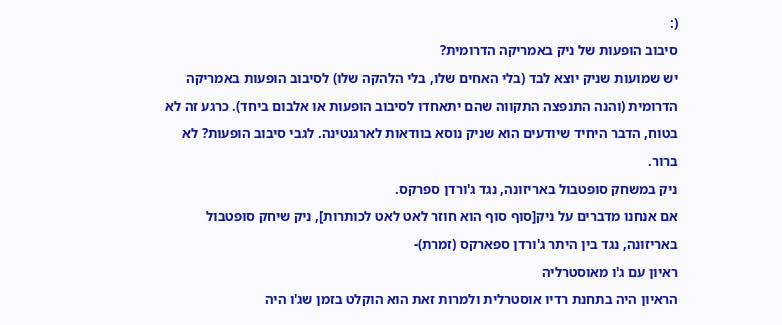(:
סיבוב הופעות של ניק באמריקה הדרומית?
יש שמועות שניק יוצא לבד (בלי האחים שלו, בלי הלהקה שלו) לסיבוב הופעות באמריקה הדרומית (והנה התנפצה התקווה שהם יתאחדו לסיבוב הופעות או אלבום ביחד). כרגע זה לא בטוח, הדבר היחיד שיודעים הוא שניק נוסא בוודאות לארגנטינה. לגבי סיבוב הופעות? לא ברור.
ניק במשחק סופטבול באריזונה, נגד ג'ורדן ספרקס.
אם אנחנו מדברים על ניק[סוף סוף הוא חוזר לאט לאט לכותרות], ניק שיחק סופטבול באריזונה, נגד בין היתר ג'ורדן ספארקס (זמרת)-
ראיון עם ג'ו מאוסטרליה
הראיון היה בתחנת רדיו אוסטרלית ולמרות זאת הוא הוקלט בזמן שג'ו היה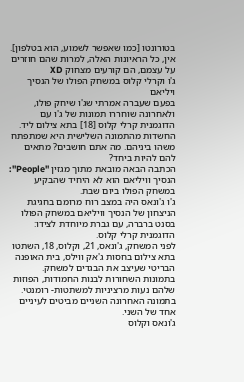בטורונטו [כמו שאפשר לשמוע, הוא בטלפון].
אין, כל הראיונות האלה, למרות שהם חוזרים על עצמם, הם קורעים מצחוק XD
ג'ו וקרלי קלוס במשחק הפולו של הנסיך ויליאם
בפעם שעברה אמרתי שג'ו שיחק פולו, ולאחרונה שוחררו תמונות של ג'ו עם הדוגמנית קרלי קלוס [18] בתא צילום ליד.
החשדות מהתמונה השלישית היא שמתפתח משהו ביניהם. מה אתם חושבים? מתאים להם להיות ביחד?
הכתבה הבאה מובאת מתוך מגזין "People":
הנסיך וויליאם הוא לא היחיד שהבקיע במשחק הפולו ביום שבת.
ג'ו ג'ונאס היה במצב רוח מרומם בחגיגת הניצחון של הנסיך וויליאם במשחק הפולו בסנט ברברה, עם גברת מיוחדת לצידו: הדוגמנית קרלי קלוס.
לפני המשחק, ג'ונאס, 21, וקלוס, 18, השתטו בתא צילום בחסות ג'אק ווילס, בית האופנה הבריטי שעיצב את הבגדים למשחק.
בתמונות השחורות לבנות החמודות, הפוזות שלהם נעות מרציניות למשתטות- רומנטי. בתמונה האחרונה השניים מביטים לעיניים אחד של השני.
ג'ונאס וקלוס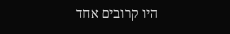היו קרובים אחד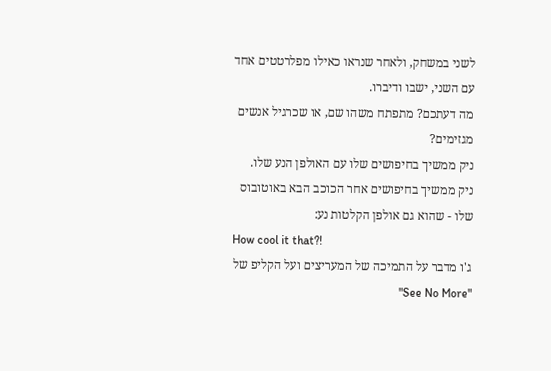לשני במשחק, ולאחר שנראו כאילו מפלרטטים אחד עם השני, ישבו ודיברו.
מה דעתכם? מתפתח משהו שם, או שכרגיל אנשים מגזימים?
ניק ממשיך בחיפושים שלו עם האולפן הנע שלו.
ניק ממשיך בחיפושים אחר הכוכב הבא באוטובוס שלו - שהוא גם אולפן הקלטות נע:
How cool it that?!
ג'ו מדבר על התמיכה של המעריצים ועל הקליפ של "See No More"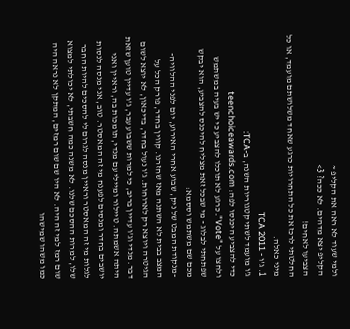ולמי שעוד לא ראה את הקליפ ~
הקליפ יצא מדהים. לא ככה? 3>
הצביעו לאחים!
החלטתי לרכז את כל התחרויות כרגע שאחד משלושתם מועמד, או כל מיני כאלה.
1. ג'ו - TCA 2011
ג'ו מועמד לשתי קטגוריות השנה, ב-TCA:
כדי להצביע היכנסו לפה: teenchoiceawards.com
ולחצו על "Vote". כרגע לא תוכלו להצביע כי יש בעיה במשתמש שפתחתי לבלוג - מי שבכל זאת מצליח להיכנס להצביע, הוא יבקש מכם שם משתמש וססמא:
-מנקודת המבט של ניק, שבוע אחרי האירוע, יום לפני ההלוויה-
המצב בבית לא השתנה מאז שחזרנו. קווין בחדר, פורק הכל על הגיטרה ויוצא רק לארוחות. ג'ו נעול בחדר, בדיכאון, לא יוצא לשום דבר. מנדי וג'ו עדיין בריב, כי למרות ששבוע עבר, ג'ו עדיין טוען שזאת היתה אשמתה. טיילור ומיילי עם מנדי, תומכות בה, וראיין ואני יושבים בחדר ומנסים לפענח מי זה המאסטר. טוב, אני מנסה לנסות לגלות מי זה המאסטר וראיין מנסה לגרום לי להסכים להיות החבר שלו, למרות ההסכם שלנו. לא משנה כמה חשבתי, לא יכולתי למצוא שום רמז למי זה היה. לא היו שם שום רמזים, המתקן לא נראה היה כמו משהו שמישהו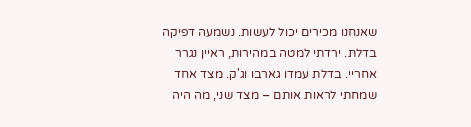שאנחנו מכירים יכול לעשות. נשמעה דפיקה בדלת. ירדתי למטה במהירות, ראיין נגרר אחריי. בדלת עמדו גארבו וג'ק. מצד אחד שמחתי לראות אותם – מצד שני, מה היה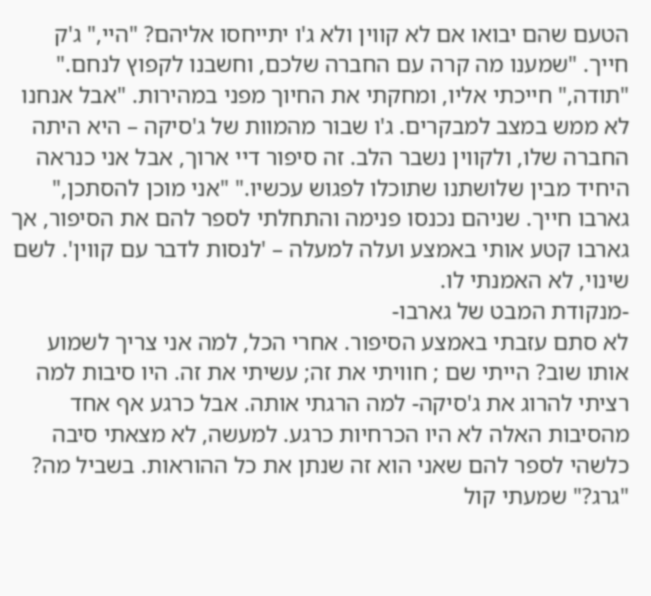הטעם שהם יבואו אם לא קווין ולא ג'ו יתייחסו אליהם? "היי," ג'ק חייך. "שמענו מה קרה עם החברה שלכם, וחשבנו לקפוץ לנחם." "תודה," חייכתי אליו, ומחקתי את החיוך מפני במהירות. "אבל אנחנו לא ממש במצב למבקרים. ג'ו שבור מהמוות של ג'סיקה – היא היתה החברה שלו, ולקווין נשבר הלב. זה סיפור דיי ארוך, אבל אני כנראה היחיד מבין שלושתנו שתוכלו לפגוש עכשיו." "אני מוכן להסתכן," גארבו חייך. שניהם נכנסו פנימה והתחלתי לספר להם את הסיפור, אך גארבו קטע אותי באמצע ועלה למעלה – 'לנסות לדבר עם קווין'. לשם שינוי, לא האמנתי לו.
-מנקודת המבט של גארבו-
לא סתם עזבתי באמצע הסיפור. אחרי הכל, למה אני צריך לשמוע אותו שוב? הייתי שם ; חוויתי את זה; עשיתי את זה. היו סיבות למה רציתי להרוג את ג'סיקה- למה הרגתי אותה. אבל כרגע אף אחד מהסיבות האלה לא היו הכרחיות כרגע. למעשה, לא מצאתי סיבה כלשהי לספר להם שאני הוא זה שנתן את כל ההוראות. בשביל מה? "גרג?" שמעתי קול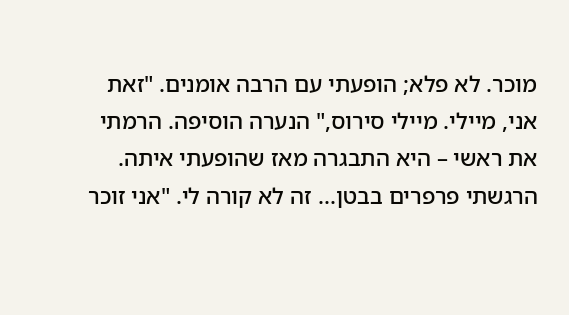מוכר. לא פלא; הופעתי עם הרבה אומנים. "זאת אני, מיילי. מיילי סירוס," הנערה הוסיפה. הרמתי את ראשי – היא התבגרה מאז שהופעתי איתה. הרגשתי פרפרים בבטן... זה לא קורה לי. "אני זוכר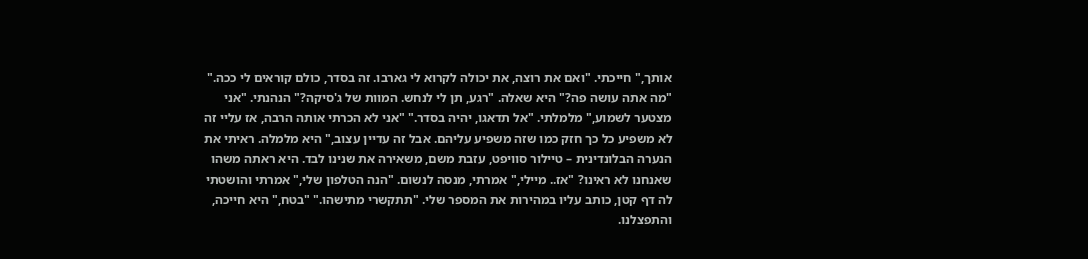אותך," חייכתי. "ואם את רוצה, את יכולה לקרוא לי גארבו. זה בסדר, כולם קוראים לי ככה." "מה אתה עושה פה?" היא שאלה. "רגע, תן לי לנחש. המוות של ג'סיקה?" הנהנתי. "אני מצטער לשמוע," מלמלתי. "אל תדאגו, יהיה בסדר." "אני לא הכרתי אותה הרבה, אז עליי זה לא משפיע כל כך חזק כמו שזה משפיע עליהם. אבל זה עדיין עצוב," היא מלמלה. ראיתי את הנערה הבלונדינית – טיילור סוויפט, עזבת משם, משאירה את שנינו לבד. היא ראתה משהו שאנחנו לא ראינו? "אז.. מיילי," אמרתי, מנסה לנשום. "הנה הטלפון שלי," אמרתי והושטתי לה דף קטן, כותב עליו במהירות את המספר שלי. "תתקשרי מתישהו." "בטח," היא חייכה, והתפצלנו.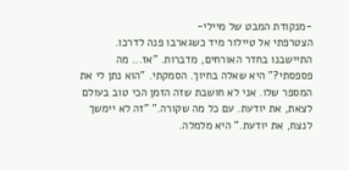-מנקודת המבט של מיילי-
הצטרפתי אל טיילור מיד כשגארבו פנה לדרכו. התיישבנו בחדר האורחים, מדברות. "אז... מה פספסתי?" היא שאלה בחיוך. הסמקתי. "הוא נתן לי את המספר שלו. אני לא חושבת שזה הזמן הכי טוב בעולם לצאת, את יודעת. עם כל מה שקורה." "זה לא יימשך לנצח, את יודעת." היא מלמלה.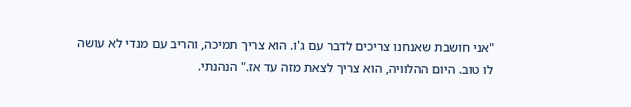"אני חושבת שאנחנו צריכים לדבר עם ג'ו. הוא צריך תמיכה, והריב עם מנדי לא עושה לו טוב. היום ההלוויה, הוא צריך לצאת מזה עד אז." הנהנתי.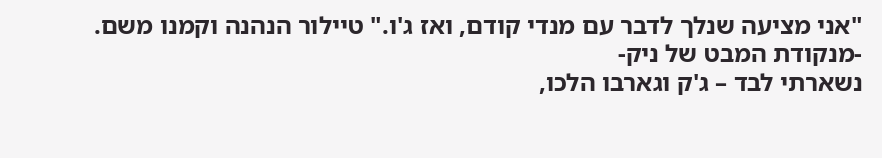"אני מציעה שנלך לדבר עם מנדי קודם, ואז ג'ו." טיילור הנהנה וקמנו משם.
-מנקודת המבט של ניק-
נשארתי לבד – ג'ק וגארבו הלכו,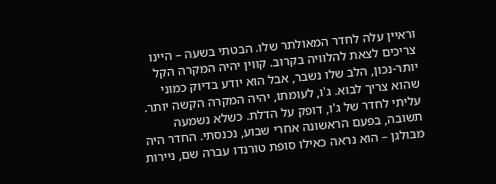וראיין עלה לחדר המאולתר שלו. הבטתי בשעה – היינו צריכים לצאת להלוויה בקרוב. קווין יהיה המקרה הקל יותר-נכון, הלב שלו נשבר, אבל הוא יודע בדיוק כמוני שהוא צריך לבוא. ג'ו, לעומתו, יהיה המקרה הקשה יותר. עליתי לחדר של ג'ו, דופק על הדלת. כשלא נשמעה תשובה, בפעם הראשונה אחרי שבוע, נכנסתי. החדר היה מבולגן – הוא נראה כאילו סופת טורנדו עברה שם, ניירות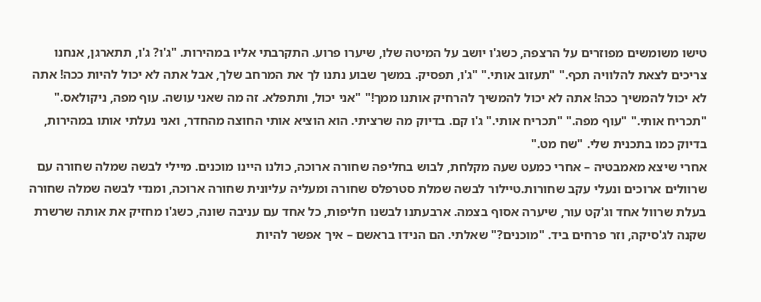טישו משומשים מפוזרים על הרצפה, כשג'ו יושב על המיטה שלו, שיערו פרוע. התקרבתי אליו במהירות. "ג'ו? ג'ו, תתארגן, אנחנו צריכים לצאת להלוויה תכף." "תעזוב אותי." "ג'ו, תפסיק. במשך שבוע נתנו לך את המרחב שלך, אבל אתה לא יכול להיות ככה! אתה לא יכול להמשיך ככה! אתה לא יכול להמשיך להרחיק אותנו ממך!" "אני יכול, ותתפלא. זה מה שאני עושה. עוף מפה, ניקולאס." "תכריח אותי." "עוף מפה." "תכריח אותי." ג'ו קם. בדיוק מה שרציתי. הוא הוציא אותי החוצה מהחדר, ואני נעלתי אותו במהירות, בדיוק כמו בתכנית שלי. "שח מט."
אחרי שיצא מאמבטיה – אחרי כמעט שעה מקלחת, לבוש בחליפה שחורה ארוכה, כולנו היינו מוכנים. מיילי לבשה שמלה שחורה עם שרוולים ארוכים ונעלי עקב שחורות.טיילור לבשה שמלת סטרפלס שחורה ומעליה עליונית שחורה ארוכה, ומנדי לבשה שמלה שחורה בעלת שרוול אחד וג'קט עור, שיערה אסוף בצמה. ארבעתנו לבשנו חליפות, כל אחד עם עניבה שונה, כשג'ו מחזיק את אותה שרשרת שקנה לג'סיקה, וזר פרחים ביד. "מוכנים?" שאלתי. הם הנידו בראשם – איך אפשר להיות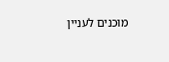מוכנים לעניין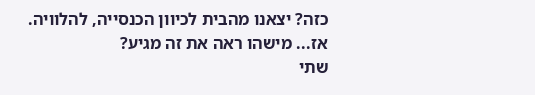כזה? יצאנו מהבית לכיוון הכנסייה, להלוויה.
אז... מישהו ראה את זה מגיע?
שתי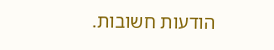הודעות חשובות.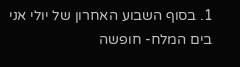1. בסוף השבוע האחרון של יולי אני בים המלח- חופשה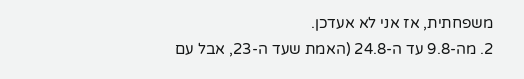משפחתית, אז אני לא אעדכן.
2. מה-9.8 עד ה-24.8 (האמת שעד ה-23, אבל עם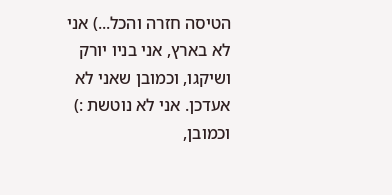הטיסה חזרה והכל...) אני לא בארץ, אני בניו יורק ושיקגו, וכמובן שאני לא אעדכן. אני לא נוטשת :)
וכמובן,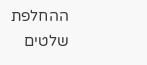ההחלפת שלטים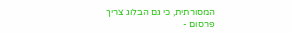המסורתית, כי גם הבלוג צריך פרסום -